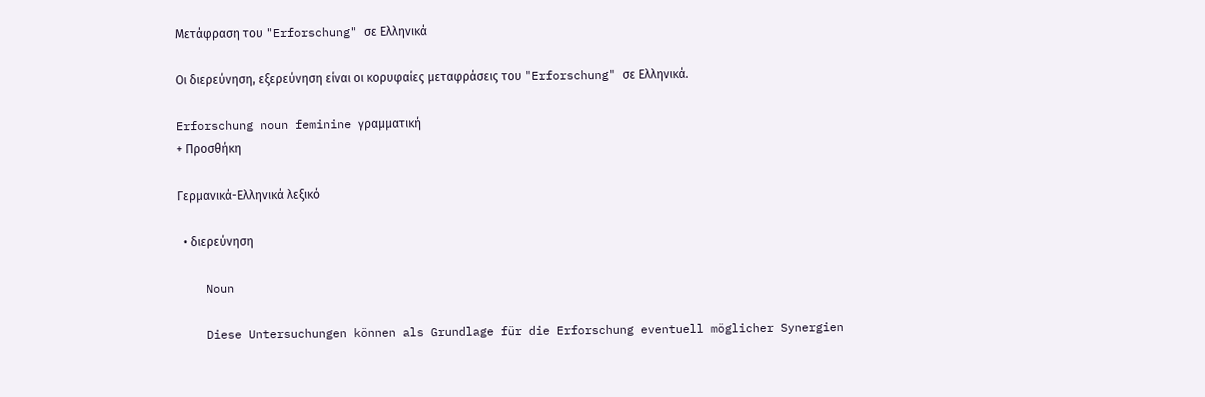Μετάφραση του "Erforschung" σε Ελληνικά

Οι διερεύνηση, εξερεύνηση είναι οι κορυφαίες μεταφράσεις του "Erforschung" σε Ελληνικά.

Erforschung noun feminine γραμματική
+ Προσθήκη

Γερμανικά-Ελληνικά λεξικό

  • διερεύνηση

    Noun

    Diese Untersuchungen können als Grundlage für die Erforschung eventuell möglicher Synergien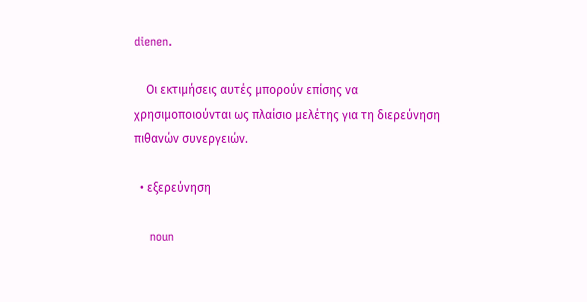dienen.

    Οι εκτιμήσεις αυτές μπορούν επίσης να χρησιμοποιούνται ως πλαίσιο μελέτης για τη διερεύνηση πιθανών συνεργειών.

  • εξερεύνηση

    noun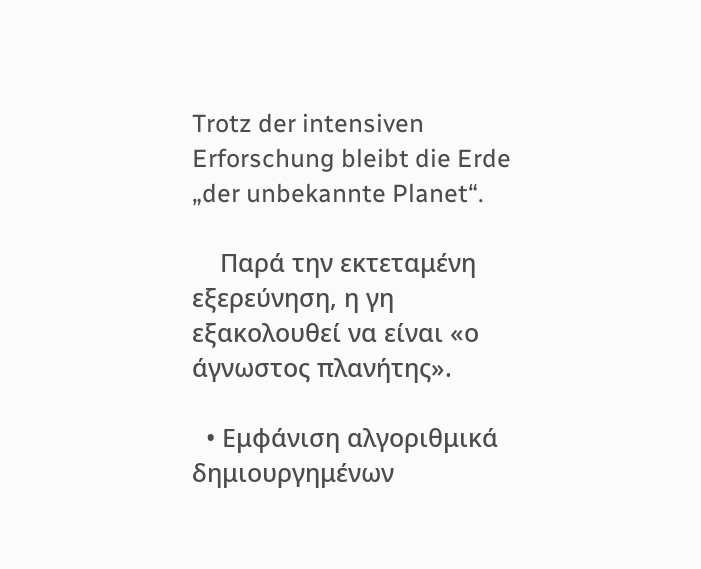Trotz der intensiven Erforschung bleibt die Erde „der unbekannte Planet“.

    Παρά την εκτεταμένη εξερεύνηση, η γη εξακολουθεί να είναι «ο άγνωστος πλανήτης».

  • Εμφάνιση αλγοριθμικά δημιουργημένων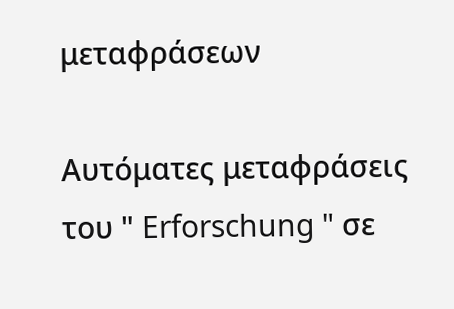μεταφράσεων

Αυτόματες μεταφράσεις του " Erforschung " σε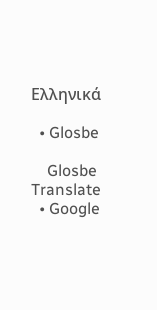Ελληνικά

  • Glosbe

    Glosbe Translate
  • Google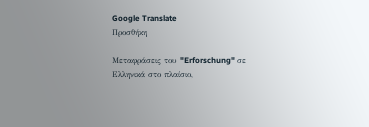Google Translate
Προσθήκη

Μεταφράσεις του "Erforschung" σε Ελληνικά στο πλαίσιο,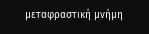μεταφραστική μνήμη